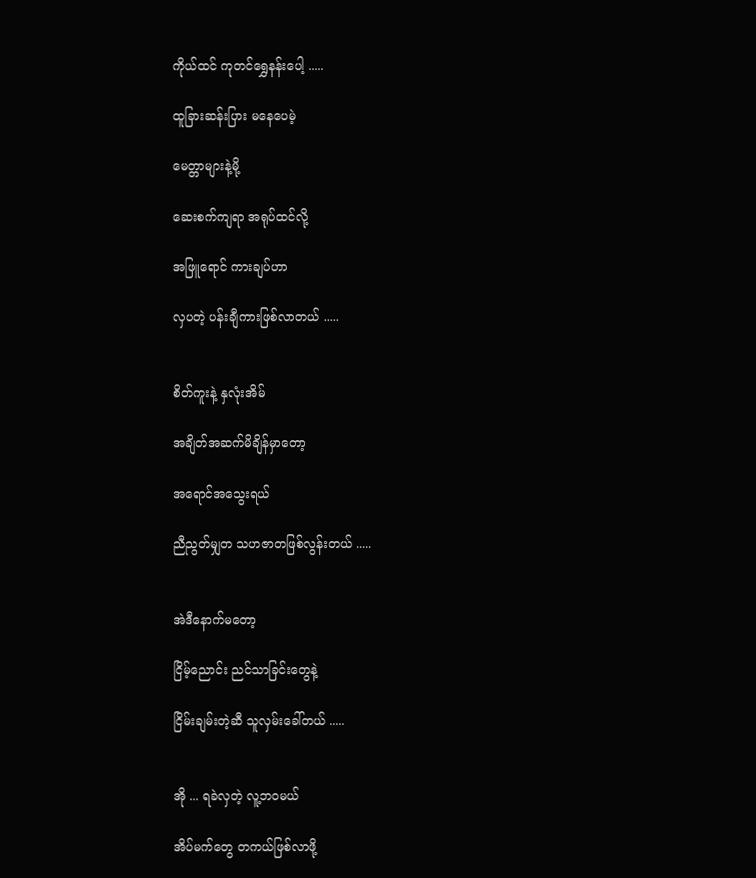ကိုယ်ထင် ကုတင်ရွှေနန်းပေါ့ .....

ထူခြားဆန်းပြား မနေပေမဲ့

မေတ္တာများနဲ့မို့

ဆေးစက်ကျရာ အရုပ်ထင်လို့

အဖြူရောင် ကားချပ်ဟာ

လှပတဲ့ ပန်းချီကားဖြစ်လာတယ် .....


စိတ်ကူးနဲ့ နှလုံးအိမ်

အချိတ်အဆက်မိချိန်မှာတော့

အရောင်အသွေးရယ်

ညီညွတ်မျှတ သဟဇာတဖြစ်လွန်းတယ် .....


အဲဒီနောက်မတော့

ငြိမ့်ညောင်း ညင်သာခြင်းတွေနဲ့

ငြိမ်းချမ်းတဲ့ဆီ သူလှမ်းခေါ်တယ် .....


အို ... ရခဲလှတဲ့ လူ့ဘဝမယ်

အိပ်မက်တွေ တကယ်ဖြစ်လာဖို့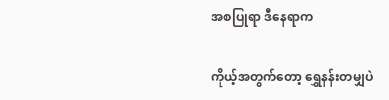အစပြုရာ ဒီနေရာက

ကိုယ့်အတွက်တော့ ရွှေနန်းတမျှပဲ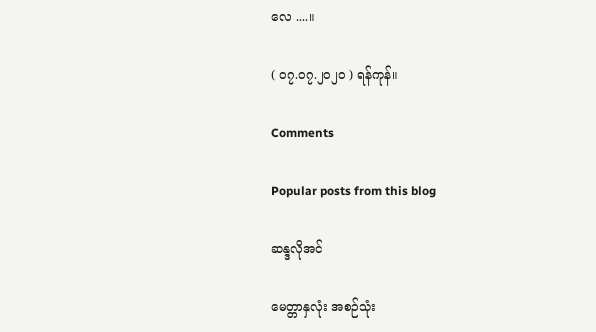လေ ....။

( ၀၇.၀၇.၂၀၂၀ ) ရန်ကုန်။

Comments

Popular posts from this blog

ဆန္ဒလိုအင်

မေတ္တာနှလုံး အစဉ်သုံး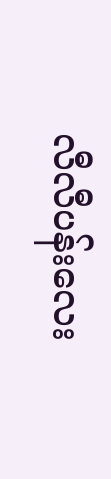လီလီပန်းလေး